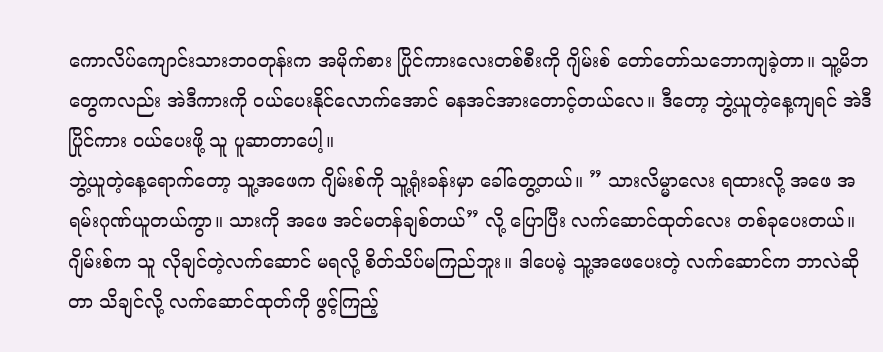ကောလိပ်ကျောင်းသားဘဝတုန်းက အမိုက်စား ပြိုင်ကားလေးတစ်စီးကို ဂျိမ်းစ် တော်တော်သဘောကျခဲ့တာ။ သူ့မိဘတွေကလည်း အဲဒီကားကို ဝယ်ပေးနိုင်လောက်အောင် ဓနအင်အားတောင့်တယ်လေ။ ဒီတော့ ဘွဲ့ယူတဲ့နေ့ကျရင် အဲဒီပြိုင်ကား ဝယ်ပေးဖို့ သူ ပူဆာတာပေါ့။
ဘွဲ့ယူတဲ့နေ့ရောက်တော့ သူ့အဖေက ဂျိမ်းစ်ကို သူ့ရုံးခန်းမှာ ခေါ်တွေ့တယ်။ ” သားလိမ္မာလေး ရထားလို့ အဖေ အရမ်းဂုဏ်ယူတယ်ကွာ။ သားကို အဖေ အင်မတန်ချစ်တယ်” လို့ ပြောပြီး လက်ဆောင်ထုတ်လေး တစ်ခုပေးတယ်။ ဂျိမ်းစ်က သူ လိုချင်တဲ့လက်ဆောင် မရလို့ စိတ်သိပ်မကြည်ဘူး။ ဒါပေမဲ့ သူ့အဖေပေးတဲ့ လက်ဆောင်က ဘာလဲဆိုတာ သိချင်လို့ လက်ဆောင်ထုတ်ကို ဖွင့်ကြည့်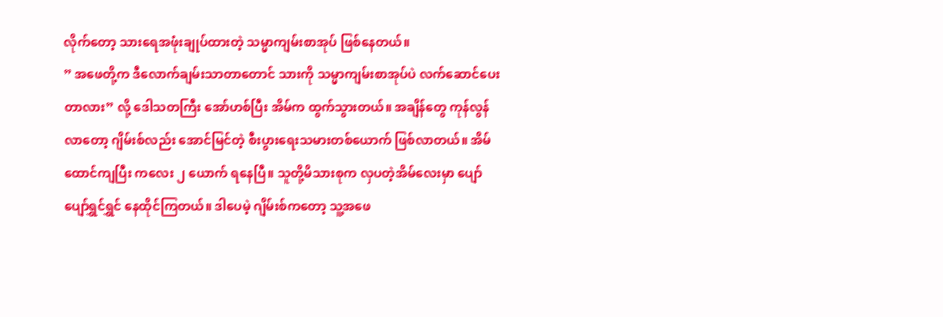လိုက်တော့ သားရေအဖုံးချုပ်ထားတဲ့ သမ္မာကျမ်းစာအုပ် ဖြစ်နေတယ်။
” အဖေတို့က ဒီလောက်ချမ်းသာတာတောင် သားကို သမ္မာကျမ်းစာအုပ်ပဲ လက်ဆောင်ပေးတာလား” လို့ ဒေါသတကြီး အော်ဟစ်ပြီး အိမ်က ထွက်သွားတယ်။ အချိန်တွေ ကုန်လွန်လာတော့ ဂျိမ်းစ်လည်း အောင်မြင်တဲ့ စီးပွားရေးသမားတစ်ယောက် ဖြစ်လာတယ်။ အိမ်ထောင်ကျပြီး ကလေး ၂ ယောက် ရနေပြီ။ သူတို့မိသားစုက လှပတဲ့အိမ်လေးမှာ ပျော်ပျော်ရွှင်ရွှင် နေထိုင်ကြတယ်။ ဒါပေမဲ့ ဂျိမ်းစ်ကတော့ သူ့အဖေ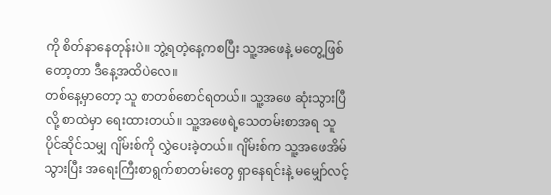ကို စိတ်နာနေတုန်းပဲ။ ဘွဲ့ရတဲ့နေ့ကစပြီး သူ့အဖေနဲ့ မတွေ့ဖြစ်တော့တာ ဒီနေ့အထိပဲလေ။
တစ်နေ့မှာတော့ သူ စာတစ်စောင်ရတယ်။ သူ့အဖေ ဆုံးသွားပြီလို့ စာထဲမှာ ရေးထားတယ်။ သူ့အဖေရဲ့သေတမ်းစာအရ သူပိုင်ဆိုင်သမျှ ဂျိမ်းစ်ကို လွှဲပေးခဲ့တယ်။ ဂျိမ်းစ်က သူ့အဖေအိမ်သွားပြီး အရေးကြီးစာရွက်စာတမ်းတွေ ရှာနေရင်းနဲ့ မမျှော်လင့်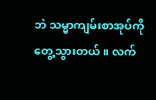ဘဲ သမ္မာကျမ်းစာအုပ်ကို တွေ့သွားတယ်။ လက်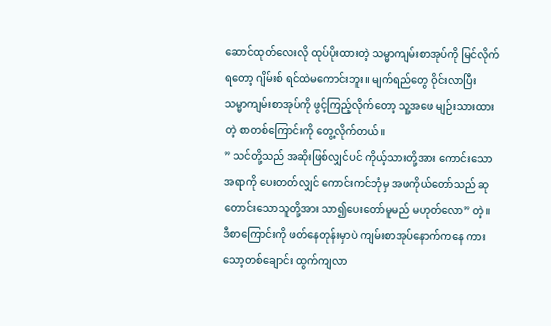ဆောင်ထုတ်လေးလို ထုပ်ပိုးထားတဲ့ သမ္မာကျမ်းစာအုပ်ကို မြင်လိုက်ရတော့ ဂျိမ်းစ် ရင်ထဲမကောင်းဘူး။ မျက်ရည်တွေ ဝိုင်းလာပြီး သမ္မာကျမ်းစာအုပ်ကို ဖွင့်ကြည့်လိုက်တော့ သူ့အဖေ မျဉ်းသားထားတဲ့ စာတစ်ကြောင်းကို တွေ့လိုက်တယ်။
” သင်တို့သည် အဆိုးဖြစ်လျှင်ပင် ကိုယ့်သားတို့အား ကောင်းသောအရာကို ပေးတတ်လျှင် ကောင်းကင်ဘုံမှ အဖကိုယ်တော်သည် ဆုတောင်းသောသူတို့အား သာ၍ပေးတော်မူမည် မဟုတ်လော” တဲ့။
ဒီစာကြောင်းကို ဖတ်နေတုန်းမှာပဲ ကျမ်းစာအုပ်နောက်ကနေ ကားသော့တစ်ချောင်း ထွက်ကျလာ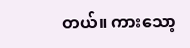တယ်။ ကားသော့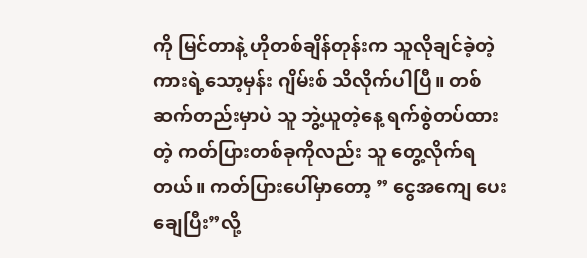ကို မြင်တာနဲ့ ဟိုတစ်ချိန်တုန်းက သူလိုချင်ခဲ့တဲ့ကားရဲ့သော့မှန်း ဂျိမ်းစ် သိလိုက်ပါပြီ။ တစ်ဆက်တည်းမှာပဲ သူ ဘွဲ့ယူတဲ့နေ့ ရက်စွဲတပ်ထားတဲ့ ကတ်ပြားတစ်ခုကိုလည်း သူ တွေ့လိုက်ရတယ်။ ကတ်ပြားပေါ်မှာတော့ ” ငွေအကျေ ပေးချေပြီး”လို့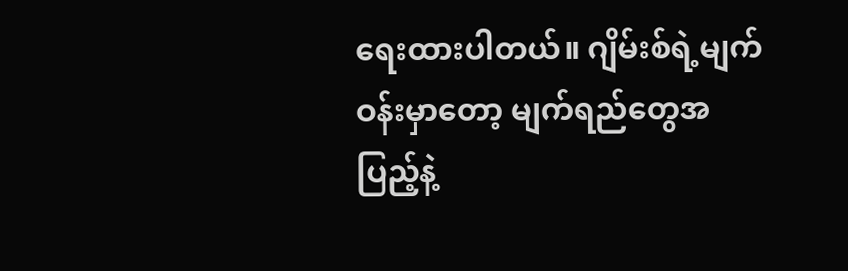ရေးထားပါတယ်။ ဂျိမ်းစ်ရဲ့မျက်ဝန်းမှာတော့ မျက်ရည်တွေအပြည့်နဲ့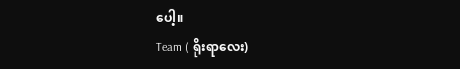ပေါ့။
Team ( ရိုးရာလေး)